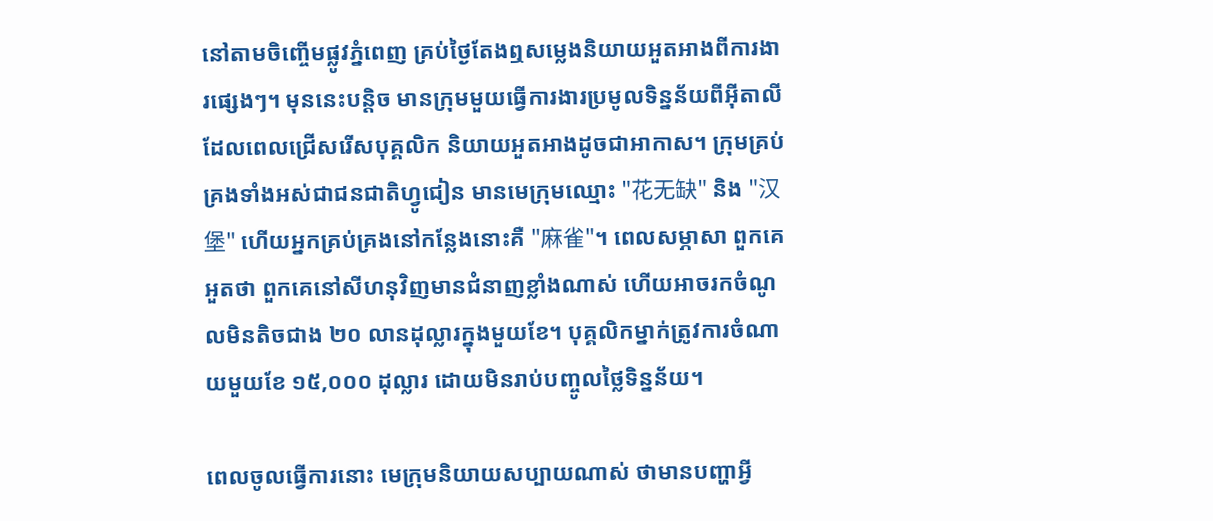នៅតាមចិញ្ចើមផ្លូវភ្នំពេញ គ្រប់ថ្ងៃតែងឮសម្លេងនិយាយអួតអាងពីការងារផ្សេងៗ។ មុននេះបន្តិច មានក្រុមមួយធ្វើការងារប្រមូលទិន្នន័យពីអ៊ីតាលី ដែលពេលជ្រើសរើសបុគ្គលិក និយាយអួតអាងដូចជាអាកាស។ ក្រុមគ្រប់គ្រងទាំងអស់ជាជនជាតិហ្វូជៀន មានមេក្រុមឈ្មោះ "花无缺" និង "汉堡" ហើយអ្នកគ្រប់គ្រងនៅកន្លែងនោះគឺ "麻雀"។ ពេលសម្ភាសា ពួកគេអួតថា ពួកគេនៅសីហនុវិញមានជំនាញខ្លាំងណាស់ ហើយអាចរកចំណូលមិនតិចជាង ២០ លានដុល្លារក្នុងមួយខែ។ បុគ្គលិកម្នាក់ត្រូវការចំណាយមួយខែ ១៥,០០០ ដុល្លារ ដោយមិនរាប់បញ្ចូលថ្លៃទិន្នន័យ។

ពេលចូលធ្វើការនោះ មេក្រុមនិយាយសប្បាយណាស់ ថាមានបញ្ហាអ្វី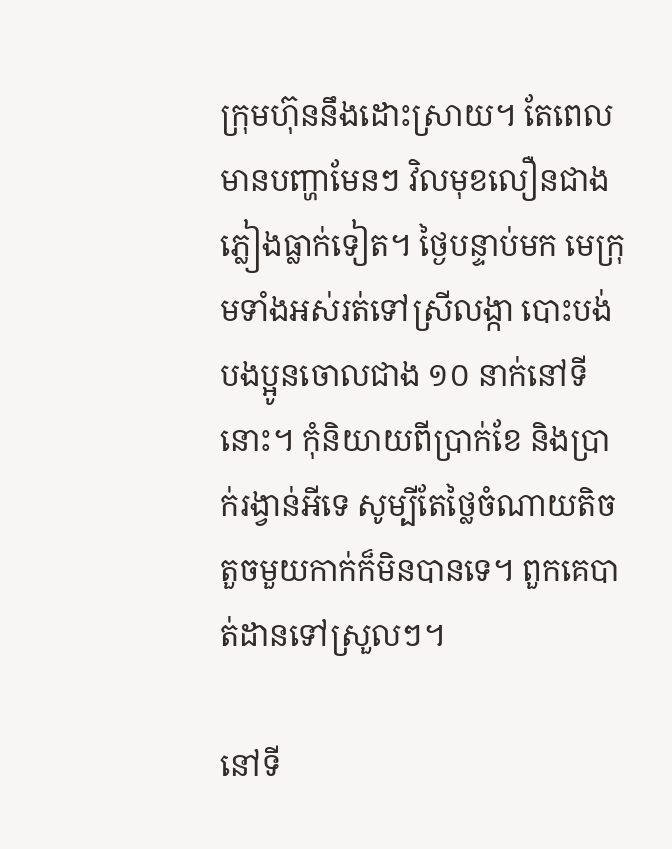ក្រុមហ៊ុននឹងដោះស្រាយ។ តែពេលមានបញ្ហាមែនៗ វិលមុខលឿនជាងភ្លៀងធ្លាក់ទៀត។ ថ្ងៃបន្ទាប់មក មេក្រុមទាំងអស់រត់ទៅស្រីលង្កា បោះបង់បងប្អូនចោលជាង ១០ នាក់នៅទីនោះ។ កុំនិយាយពីប្រាក់ខែ និងប្រាក់រង្វាន់អីទេ សូម្បីតែថ្លៃចំណាយតិចតួចមួយកាក់ក៏មិនបានទេ។ ពួកគេបាត់ដានទៅស្រួលៗ។

នៅទី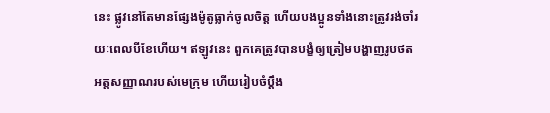នេះ ផ្លូវនៅតែមានផ្សែងម៉ូតូធ្លាក់ចូលចិត្ត ហើយបងប្អូនទាំងនោះត្រូវរង់ចាំរយៈពេលបីខែហើយ។ ឥឡូវនេះ ពួកគេត្រូវបានបង្ខំឲ្យត្រៀមបង្ហាញរូបថតអត្តសញ្ញាណរបស់មេក្រុម ហើយរៀបចំប្តឹង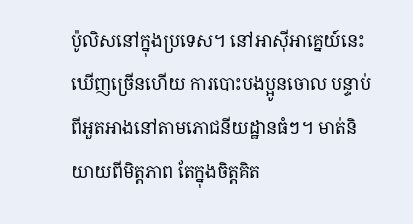ប៉ូលិសនៅក្នុងប្រទេស។ នៅអាស៊ីអាគ្នេយ៍នេះ ឃើញច្រើនហើយ ការបោះបងប្អូនចោល បន្ទាប់ពីអួតអាងនៅតាមភោជនីយដ្ឋានធំៗ។ មាត់និយាយពីមិត្តភាព តែក្នុងចិត្តគិត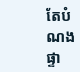តែបំណងផ្ទា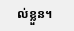ល់ខ្លួន។